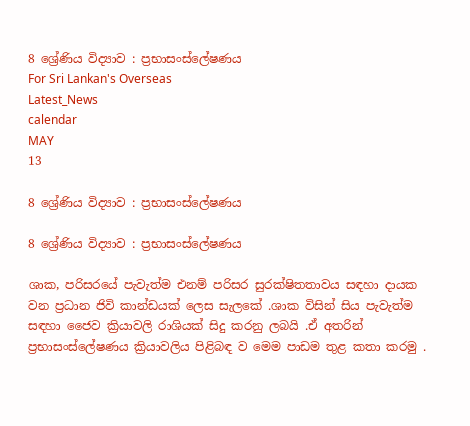8 ශ්‍රේණිය විද්‍යාව : ප්‍රභාසංස්ලේෂණය
For Sri Lankan's Overseas
Latest_News
calendar
MAY
13

8 ශ්‍රේණිය විද්‍යාව : ප්‍රභාසංස්ලේෂණය

8 ශ්‍රේණිය විද්‍යාව : ප්‍රභාසංස්ලේෂණය

ශාක, පරිසරයේ පැවැත්ම එනම් පරිසර සුරක්ෂිතතාවය සඳහා දායක වන ප්‍රධාන ජිවි කාන්ඩයක් ලෙස සැලකේ .ශාක විසින් සිය පැවැත්ම සඳහා ජෛව ක්‍රියාවලි රාශියක් සිදු කරනු ලබයි .ඒ අතරින් ප්‍රභාසංස්ලේෂණය ක්‍රියාවලිය පිළිබඳ ව මෙම පාඩම තුළ කතා කරමු .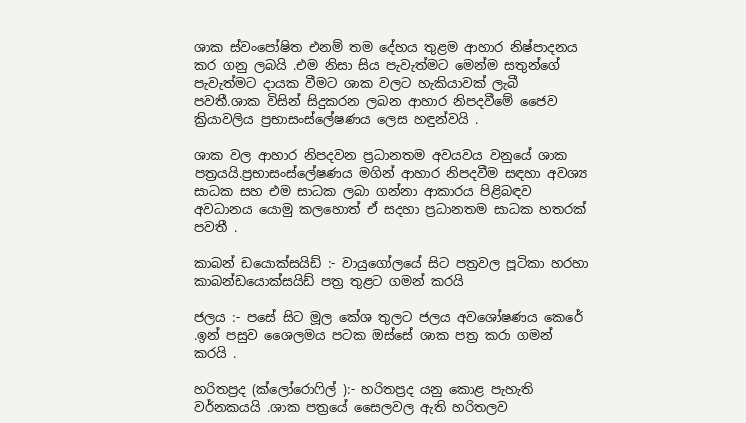ශාක ස්වංපෝෂිත එනම් තම දේහය තුළම ආහාර නිෂ්පාදනය කර ගනු ලබයි .එම නිසා සිය පැවැත්මට මෙන්ම සතුන්ගේ පැවැත්මට දායක වීමට ශාක වලට හැකියාවක් ලැබී පවතී.ශාක විසින් සිදුකරන ලබන ආහාර නිපදවීමේ ජෛව ක්‍රියාවලිය ප්‍රභාසංස්ලේෂණය ලෙස හඳුන්වයි .

ශාක වල ආහාර නිපදවන ප්‍රධානතම අවයවය වනුයේ ශාක පත්‍රයයි.ප්‍රභාසංස්ලේෂණය මගින් ආහාර නිපදවීම සඳහා අවශ්‍ය සාධක සහ එම සාධක ලබා ගන්නා ආකාරය පිළිබඳව අවධානය යොමු කලහොත් ඒ සදහා ප්‍රධානතම සාධක හතරක් පවතී .

කාබන් ඩයොක්සයිඩ් :- වායුගෝලයේ සිට පත්‍රවල පූටිකා හරහා කාබන්ඩයොක්සයිඩ් පත්‍ර තුළට ගමන් කරයි

ජලය :- පසේ සිට මූල කේශ තුලට ජලය අවශෝෂණය කෙරේ .ඉන් පසුව ශෛලමය පටක ඔස්සේ ශාක පත්‍ර කරා ගමන් කරයි .

හරිතප්‍රද (ක්ලෝරොෆිල් ):- හරිතප්‍රද යනු කොළ පැහැති වර්නකයයි .ශාක පත්‍රයේ සෛලවල ඇති හරිතලව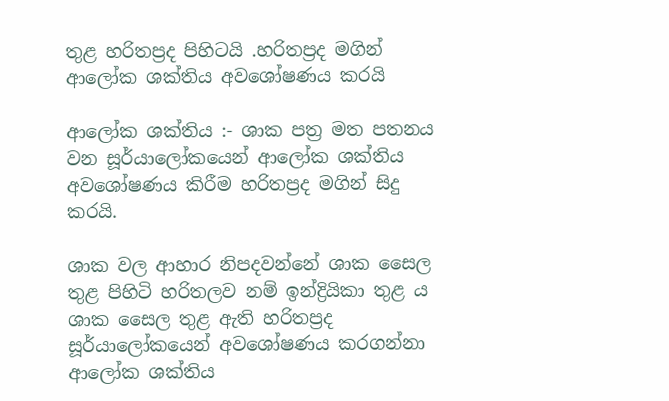තුළ හරිතප්‍රද පිහිටයි .හරිතප්‍රද මගින් ආලෝක ශක්තිය අවශෝෂණය කරයි

ආලෝක ශක්තිය :- ශාක පත්‍ර මත පතනය වන සූර්යාලෝකයෙන් ආලෝක ශක්තිය අවශෝෂණය කිරීම හරිතප්‍රද මගින් සිදු කරයි.

ශාක වල ආහාර නිපදවන්නේ ශාක සෛල තුළ පිහිටි හරිතලව නම් ඉන්ද්‍රියිකා තුළ ය ශාක සෛල තුළ ඇති හරිතප්‍රද සූර්යාලෝකයෙන් අවශෝෂණය කරගන්නා ආලෝක ශක්තිය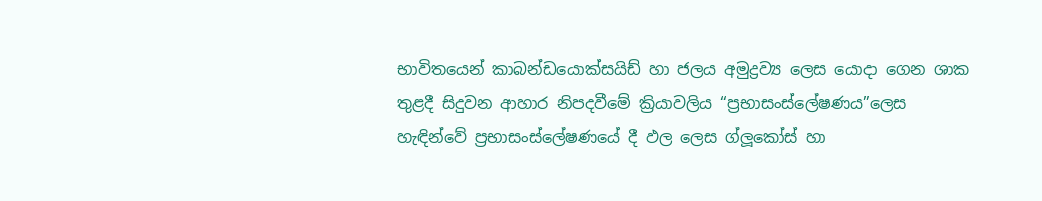භාවිතයෙන් කාබන්ඩයොක්සයිඩ් හා ජලය අමුද්‍රව්‍ය ලෙස යොදා ගෙන ශාක තුළදී සිදුවන ආහාර නිපදවීමේ ක්‍රියාවලිය “ප්‍රභාසංස්ලේෂණය”ලෙස හැඳින්වේ ප්‍රභාසංස්ලේෂණයේ දී ඵල ලෙස ග්ලූකෝස් හා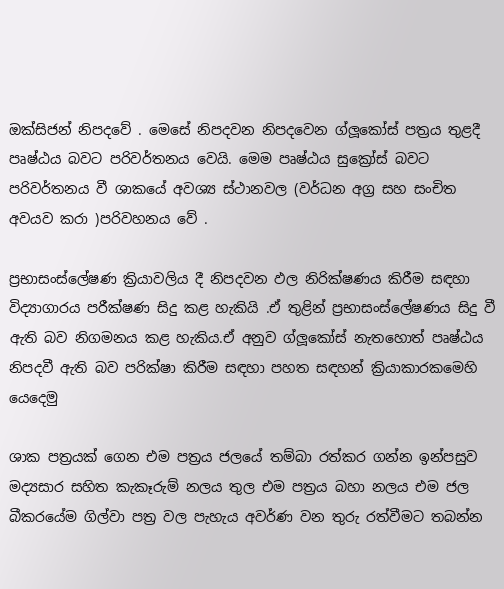ඔක්සිජන් නිපදවේ . මෙසේ නිපදවන නිපදවෙන ග්ලූකෝස් පත්‍රය තුළදී පෘෂ්ඨය බවට පරිවර්තනය වෙයි. මෙම පෘෂ්ඨය සුක්‍රෝස් බවට පරිවර්තනය වී ශාකයේ අවශ්‍ය ස්ථානවල (වර්ධන අග්‍ර සහ සංචිත අවයව කරා )පරිවහනය වේ .

ප්‍රභාසංස්ලේෂණ ක්‍රියාවලිය දී නිපදවන ඵල නිරික්ෂණය කිරීම සඳහා විද්‍යාගාරය පරීක්ෂණ සිදු කළ හැකියි .ඒ තුළින් ප්‍රභාසංස්ලේෂණය සිදු වී ඇති බව නිගමනය කළ හැකිය.ඒ අනුව ග්ලූකෝස් නැතහොත් පෘෂ්ඨය නිපදවී ඇති බව පරික්ෂා කිරීම සඳහා පහත සඳහන් ක්‍රියාකාරකමෙහි යෙදෙමු

ශාක පත්‍රයක් ගෙන එම පත්‍රය ජලයේ තම්බා රත්කර ගන්න ඉන්පසුව මද්‍යසාර සහිත කැකෑරුම් නලය තුල එම පත්‍රය බහා නලය එම ජල බීකරයේම ගිල්වා පත්‍ර වල පැහැය අවර්ණ වන තුරු රත්වීමට තබන්න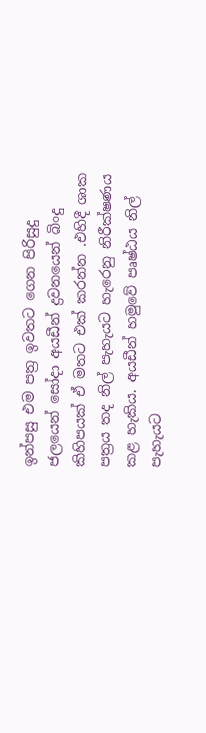ඉන්පසු එම පත්‍ර ඉවතට ගෙන පිරිසුදු ජලයෙන් සෝදා අයඩීන් ද්‍රවනයෙන් බිංදු කිහිපයක් ඒ මතට එක් කරන්න .එහිදී ශාක පත්‍රය තද නිල් පැහැයට හැරෙනු නිරීක්ෂණය කළ හැකිය. අයඩීන් හමුවේ පෘෂ්ඨය නිල් පැහැයට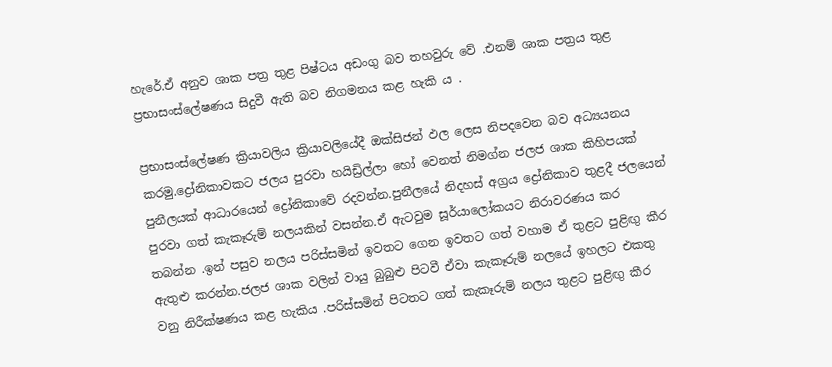හැරේ.ඒ අනුව ශාක පත්‍ර තුළ පිෂ්ටය අඩංගු බව තහවුරු වේ .එනම් ශාක පත්‍රය තුළ ප්‍රභාසංස්ලේෂණය සිදුවී ඇති බව නිගමනය කළ හැකි ය .

ප්‍රභාසංස්ලේෂණ ක්‍රියාවලිය ක්‍රියාවලියේදී ඔක්සිජන් ඵල ලෙස නිපදවෙන බව අධ්‍යයනය කරමු.ද්‍රෝනිකාවකට ජලය පුරවා හයිඩ්‍රිල්ලා හෝ වෙනත් නිමග්න ජලජ ශාක කිහිපයක් පුනීලයක් ආධාරයෙන් ද්‍රෝනිකාවේ රදවන්න.පුනීලයේ නිදහස් අග්‍රය ද්‍රෝනිකාව තුළදී ජලයෙන් පුරවා ගත් කැකෑරුම් නලයකින් වසන්න.ඒ ඇටවුම සූර්යාලෝකයට නිරාවරණය කර තබන්න .ඉන් පසුව නලය පරිස්සමින් ඉවතට ගෙන ඉවතට ගත් වහාම ඒ තුළට පුළිඟු කීර ඇතුළු කරන්න.ජලජ ශාක වලින් වායු බුබුළු පිටවී ඒවා කැකෑරුම් නලයේ ඉහලට එකතු වනු නිරීක්ෂණය කළ හැකිය .පරිස්සමින් පිටතට ගත් කැකෑරුම් නලය තුළට පුළිඟු කීර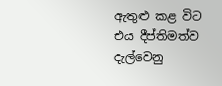ඇතුළු කළ විට එය දීප්තිමත්ව දැල්වෙනු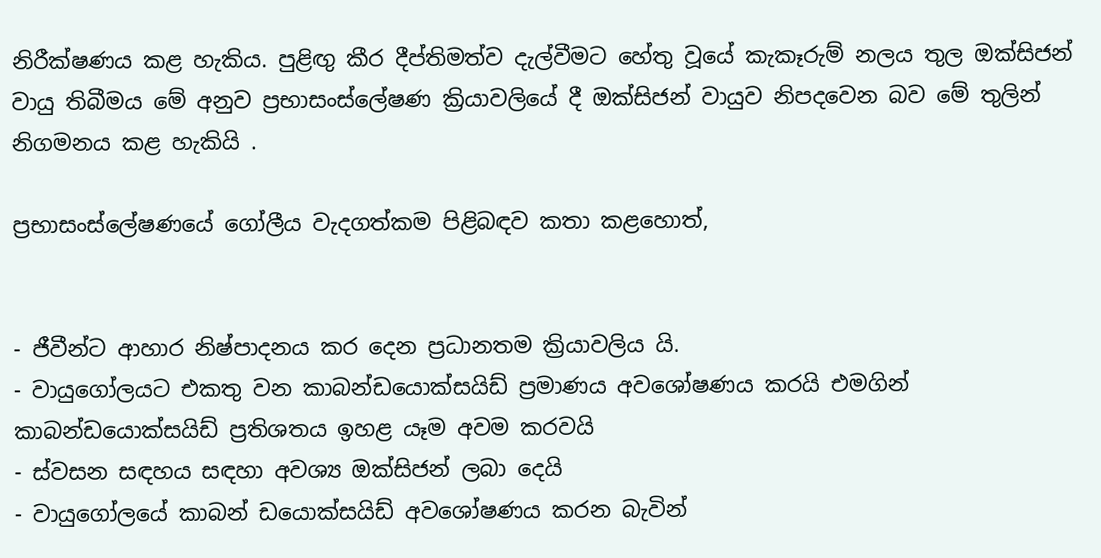නිරීක්ෂණය කළ හැකිය. පුළිඟු කීර දීප්තිමත්ව දැල්වීමට හේතු වූයේ කැකෑරුම් නලය තුල ඔක්සිජන් වායු තිබීමය මේ අනුව ප්‍රභාසංස්ලේෂණ ක්‍රියාවලියේ දී ඔක්සිජන් වායුව නිපදවෙන බව මේ තුලින් නිගමනය කළ හැකියි .

ප්‍රභාසංස්ලේෂණයේ ගෝලීය වැදගත්කම පිළිබඳව කතා කළහොත්,


- ජීවීන්ට ආහාර නිෂ්පාදනය කර දෙන ප්‍රධානතම ක්‍රියාවලිය යි.
- වායුගෝලයට එකතු වන කාබන්ඩයොක්සයිඩ් ප්‍රමාණය අවශෝෂණය කරයි එමගින් කාබන්ඩයොක්සයිඩ් ප්‍රතිශතය ඉහළ යෑම අවම කරවයි
- ස්වසන සඳහය සඳහා අවශ්‍ය ඔක්සිජන් ලබා දෙයි
- වායුගෝලයේ කාබන් ඩයොක්සයිඩ් අවශෝෂණය කරන බැවින්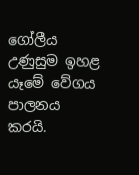ගෝලීය උණුසුම ඉහළ යෑමේ වේගය පාලනය කරයි.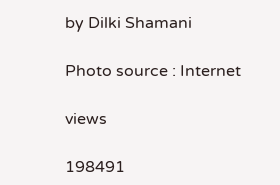by Dilki Shamani

Photo source : Internet

views

198491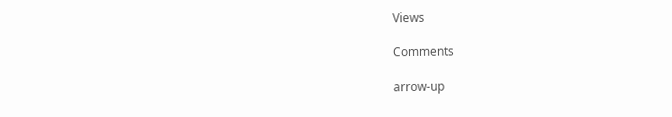Views

Comments

arrow-up